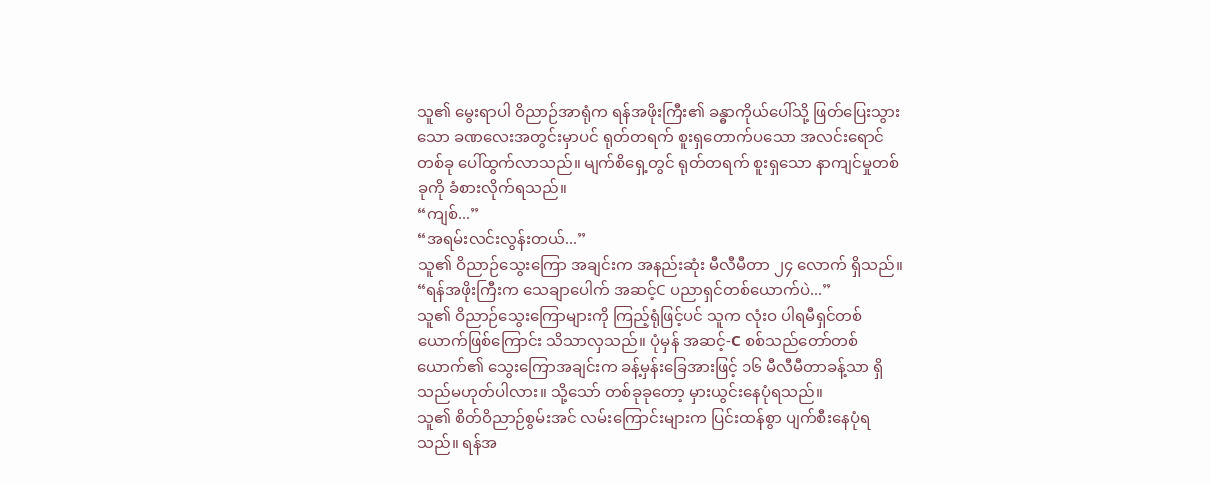သူ၏ မွေးရာပါ ဝိညာဉ်အာရုံက ရန်အဖိုးကြီး၏ ခန္ဓာကိုယ်ပေါ်သို့ ဖြတ်ပြေးသွားသော ခဏလေးအတွင်းမှာပင် ရုတ်တရက် စူးရှတောက်ပသော အလင်းရောင်တစ်ခု ပေါ်ထွက်လာသည်။ မျက်စိရှေ့တွင် ရုတ်တရက် စူးရှသော နာကျင်မှုတစ်ခုကို ခံစားလိုက်ရသည်။
“ကျစ်...”
“အရမ်းလင်းလွန်းတယ်...”
သူ၏ ဝိညာဉ်သွေးကြော အချင်းက အနည်းဆုံး မီလီမီတာ ၂၄ လောက် ရှိသည်။
“ရန်အဖိုးကြီးက သေချာပေါက် အဆင့်C ပညာရှင်တစ်ယောက်ပဲ...”
သူ၏ ဝိညာဉ်သွေးကြောများကို ကြည့်ရုံဖြင့်ပင် သူက လုံးဝ ပါရမီရှင်တစ်ယောက်ဖြစ်ကြောင်း သိသာလှသည်။ ပုံမှန် အဆင့်-C စစ်သည်တော်တစ်ယောက်၏ သွေးကြောအချင်းက ခန့်မှန်းခြေအားဖြင့် ၁၆ မီလီမီတာခန့်သာ ရှိသည်မဟုတ်ပါလား။ သို့သော် တစ်ခုခုတော့ မှားယွင်းနေပုံရသည်။
သူ၏ စိတ်ဝိညာဉ်စွမ်းအင် လမ်းကြောင်းများက ပြင်းထန်စွာ ပျက်စီးနေပုံရသည်။ ရန်အ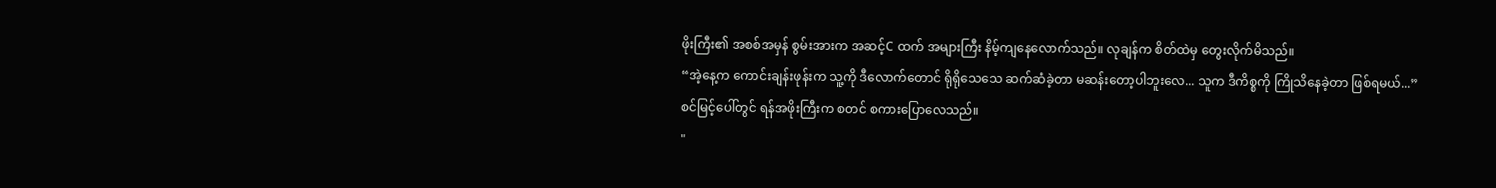ဖိုးကြီး၏ အစစ်အမှန် စွမ်းအားက အဆင့်C ထက် အများကြီး နိမ့်ကျနေလောက်သည်။ လုချန်က စိတ်ထဲမှ တွေးလိုက်မိသည်။
“အဲ့နေ့က ကောင်းချန်းဖုန်းက သူ့ကို ဒီလောက်တောင် ရိုရိုသေသေ ဆက်ဆံခဲ့တာ မဆန်းတော့ပါဘူးလေ... သူက ဒီကိစ္စကို ကြိုသိနေခဲ့တာ ဖြစ်ရမယ်...”
စင်မြင့်ပေါ်တွင် ရန်အဖိုးကြီးက စတင် စကားပြောလေသည်။
"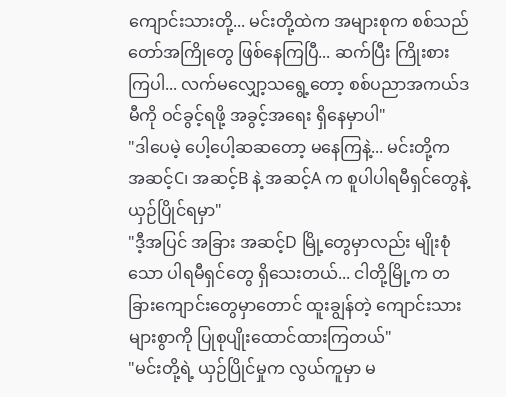ကျောင်းသားတို့... မင်းတို့ထဲက အများစုက စစ်သည်တော်အကြိုတွေ ဖြစ်နေကြပြီ... ဆက်ပြီး ကြိုးစားကြပါ... လက်မလျှော့သရွေ့တော့ စစ်ပညာအကယ်ဒမီကို ဝင်ခွင့်ရဖို့ အခွင့်အရေး ရှိနေမှာပါ"
"ဒါပေမဲ့ ပေါ့ပေါ့ဆဆတော့ မနေကြနဲ့... မင်းတို့က အဆင့်C၊ အဆင့်B နဲ့ အဆင့်A က စူပါပါရမီရှင်တွေနဲ့ ယှဉ်ပြိုင်ရမှာ"
"ဒီ့အပြင် အခြား အဆင့်D မြို့တွေမှာလည်း မျိုးစုံသော ပါရမီရှင်တွေ ရှိသေးတယ်... ငါတို့မြို့က တခြားကျောင်းတွေမှာတောင် ထူးချွန်တဲ့ ကျောင်းသားများစွာကို ပြုစုပျိုးထောင်ထားကြတယ်"
"မင်းတို့ရဲ့ ယှဉ်ပြိုင်မှုက လွယ်ကူမှာ မ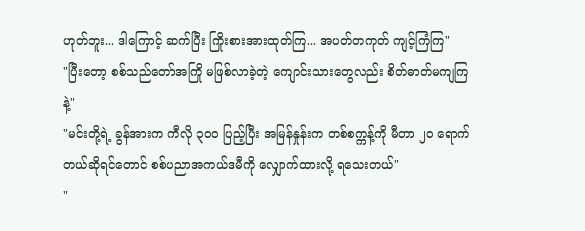ဟုတ်ဘူး... ဒါကြောင့် ဆက်ပြီး ကြိုးစားအားထုတ်ကြ... အပတ်တကုတ် ကျင့်ကြံကြ"
"ပြီးတော့ စစ်သည်တော်အကြို မဖြစ်လာခဲ့တဲ့ ကျောင်းသားတွေလည်း စိတ်ဓာတ်မကျကြနဲ့"
"မင်းတို့ရဲ့ ခွန်အားက ကီလို ၃၀၀ ပြည့်ပြီး အမြန်နှုန်းက တစ်စက္ကန့်ကို မီတာ ၂၀ ရောက်တယ်ဆိုရင်တောင် စစ်ပညာအကယ်ဒမီကို လျှောက်ထားလို့ ရသေးတယ်"
"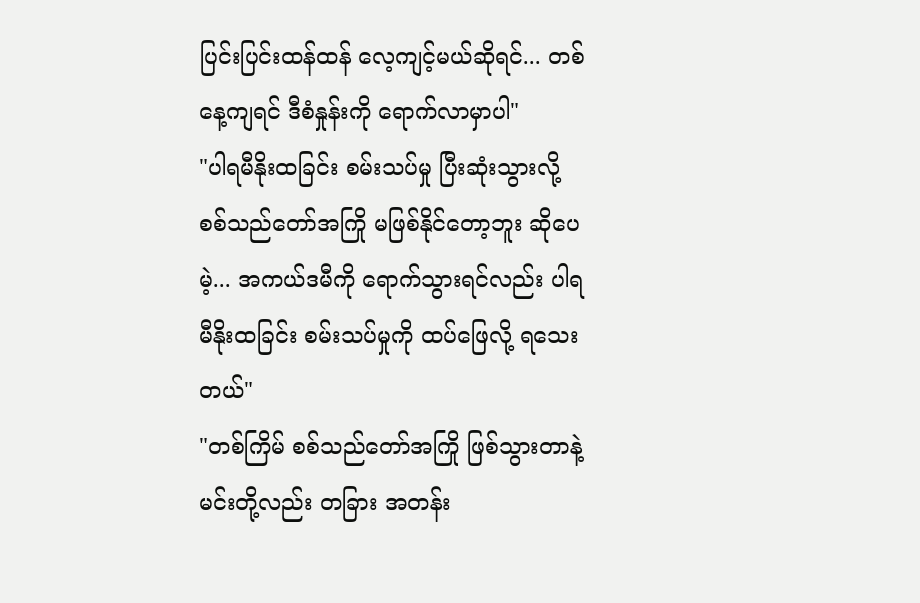ပြင်းပြင်းထန်ထန် လေ့ကျင့်မယ်ဆိုရင်... တစ်နေ့ကျရင် ဒီစံနှုန်းကို ရောက်လာမှာပါ"
"ပါရမီနိုးထခြင်း စမ်းသပ်မှု ပြီးဆုံးသွားလို့ စစ်သည်တော်အကြို မဖြစ်နိုင်တော့ဘူး ဆိုပေမဲ့... အကယ်ဒမီကို ရောက်သွားရင်လည်း ပါရမီနိုးထခြင်း စမ်းသပ်မှုကို ထပ်ဖြေလို့ ရသေးတယ်"
"တစ်ကြိမ် စစ်သည်တော်အကြို ဖြစ်သွားတာနဲ့ မင်းတို့လည်း တခြား အတန်း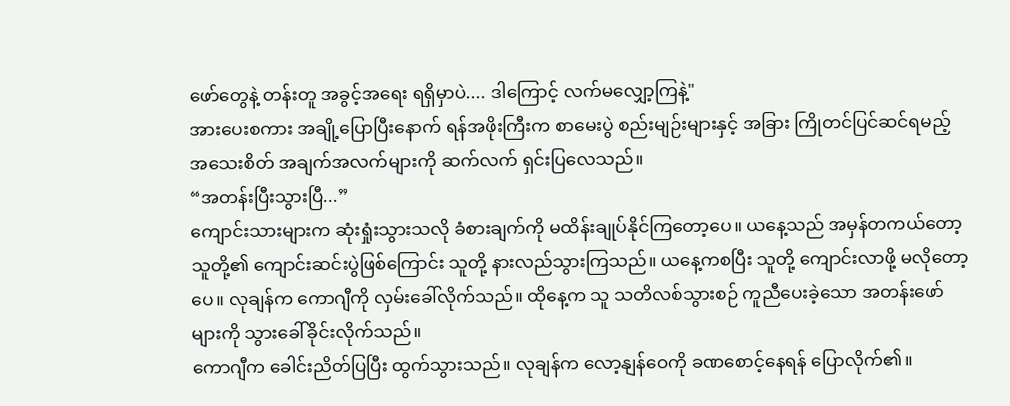ဖော်တွေနဲ့ တန်းတူ အခွင့်အရေး ရရှိမှာပဲ.... ဒါကြောင့် လက်မလျှော့ကြနဲ့"
အားပေးစကား အချို့ပြောပြီးနောက် ရန်အဖိုးကြီးက စာမေးပွဲ စည်းမျဉ်းများနှင့် အခြား ကြိုတင်ပြင်ဆင်ရမည့် အသေးစိတ် အချက်အလက်များကို ဆက်လက် ရှင်းပြလေသည်။
“အတန်းပြီးသွားပြီ...”
ကျောင်းသားများက ဆုံးရှုံးသွားသလို ခံစားချက်ကို မထိန်းချုပ်နိုင်ကြတော့ပေ။ ယနေ့သည် အမှန်တကယ်တော့ သူတို့၏ ကျောင်းဆင်းပွဲဖြစ်ကြောင်း သူတို့ နားလည်သွားကြသည်။ ယနေ့ကစပြီး သူတို့ ကျောင်းလာဖို့ မလိုတော့ပေ။ လုချန်က ကောဂျီကို လှမ်းခေါ်လိုက်သည်။ ထိုနေ့က သူ သတိလစ်သွားစဉ် ကူညီပေးခဲ့သော အတန်းဖော်များကို သွားခေါ်ခိုင်းလိုက်သည်။
ကောဂျီက ခေါင်းညိတ်ပြပြီး ထွက်သွားသည်။ လုချန်က လော့နျန်ဝေကို ခဏစောင့်နေရန် ပြောလိုက်၏။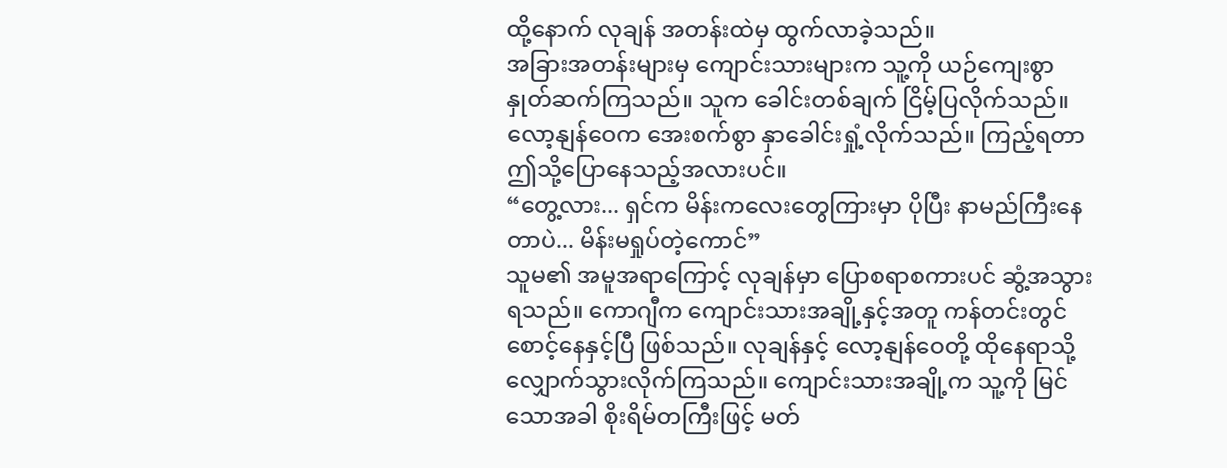ထို့နောက် လုချန် အတန်းထဲမှ ထွက်လာခဲ့သည်။
အခြားအတန်းများမှ ကျောင်းသားများက သူ့ကို ယဉ်ကျေးစွာ နှုတ်ဆက်ကြသည်။ သူက ခေါင်းတစ်ချက် ငြိမ့်ပြလိုက်သည်။ လော့နျန်ဝေက အေးစက်စွာ နှာခေါင်းရှုံ့လိုက်သည်။ ကြည့်ရတာ ဤသို့ပြောနေသည့်အလားပင်။
“တွေ့လား... ရှင်က မိန်းကလေးတွေကြားမှာ ပိုပြီး နာမည်ကြီးနေတာပဲ... မိန်းမရှုပ်တဲ့ကောင်”
သူမ၏ အမူအရာကြောင့် လုချန်မှာ ပြောစရာစကားပင် ဆွံ့အသွားရသည်။ ကောဂျီက ကျောင်းသားအချို့နှင့်အတူ ကန်တင်းတွင် စောင့်နေနှင့်ပြီ ဖြစ်သည်။ လုချန်နှင့် လော့နျန်ဝေတို့ ထိုနေရာသို့ လျှောက်သွားလိုက်ကြသည်။ ကျောင်းသားအချို့က သူ့ကို မြင်သောအခါ စိုးရိမ်တကြီးဖြင့် မတ်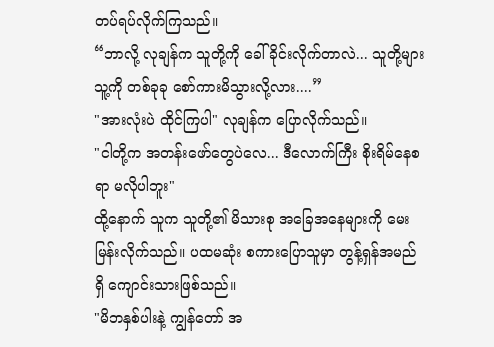တပ်ရပ်လိုက်ကြသည်။
“ဘာလို့ လုချန်က သူတို့ကို ခေါ်ခိုင်းလိုက်တာလဲ... သူတို့များ သူ့ကို တစ်ခုခု စော်ကားမိသွားလို့လား....”
"အားလုံးပဲ ထိုင်ကြပါ" လုချန်က ပြောလိုက်သည်။
"ငါတို့က အတန်းဖော်တွေပဲလေ... ဒီလောက်ကြီး စိုးရိမ်နေစရာ မလိုပါဘူး"
ထို့နောက် သူက သူတို့၏ မိသားစု အခြေအနေများကို မေးမြန်းလိုက်သည်။ ပထမဆုံး စကားပြောသူမှာ တွန့်ရှန်အမည်ရှိ ကျောင်းသားဖြစ်သည်။
"မိဘနှစ်ပါးနဲ့ ကျွန်တော် အ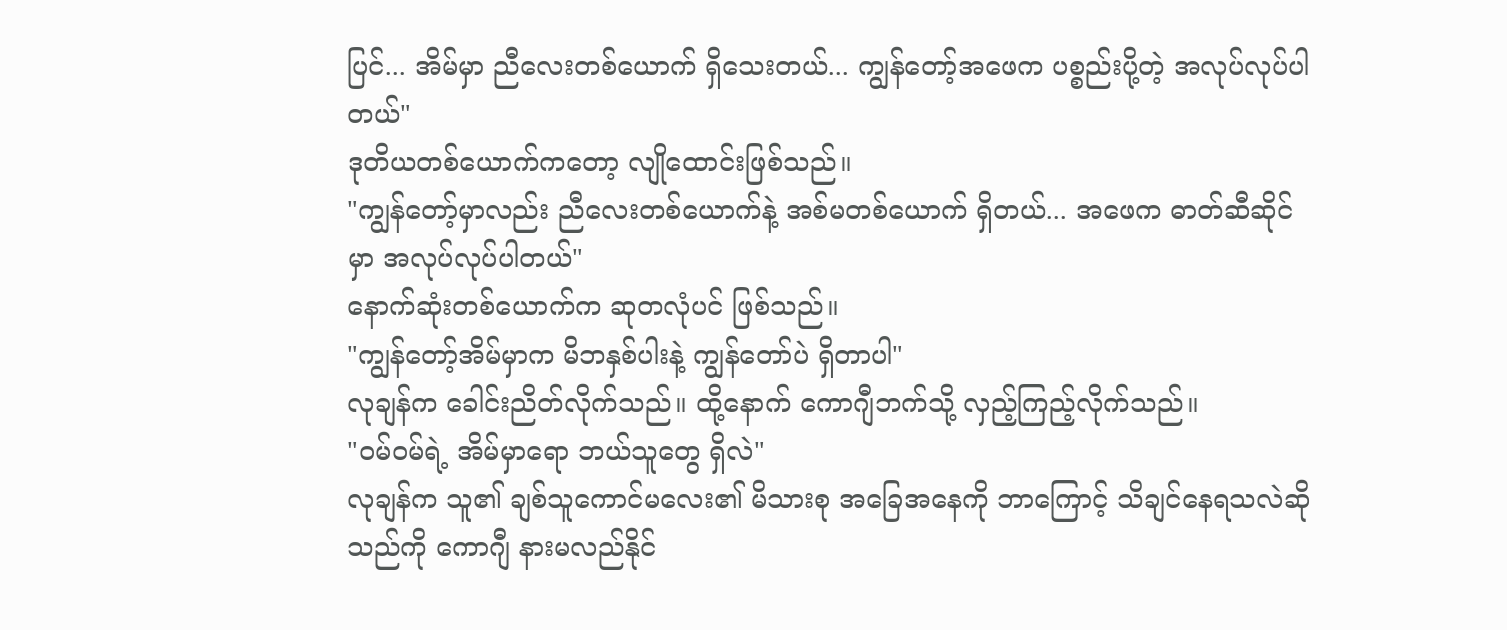ပြင်... အိမ်မှာ ညီလေးတစ်ယောက် ရှိသေးတယ်... ကျွန်တော့်အဖေက ပစ္စည်းပို့တဲ့ အလုပ်လုပ်ပါတယ်"
ဒုတိယတစ်ယောက်ကတော့ လျိုထောင်းဖြစ်သည်။
"ကျွန်တော့်မှာလည်း ညီလေးတစ်ယောက်နဲ့ အစ်မတစ်ယောက် ရှိတယ်... အဖေက ဓာတ်ဆီဆိုင်မှာ အလုပ်လုပ်ပါတယ်"
နောက်ဆုံးတစ်ယောက်က ဆုတလုံပင် ဖြစ်သည်။
"ကျွန်တော့်အိမ်မှာက မိဘနှစ်ပါးနဲ့ ကျွန်တော်ပဲ ရှိတာပါ"
လုချန်က ခေါင်းညိတ်လိုက်သည်။ ထို့နောက် ကောဂျီဘက်သို့ လှည့်ကြည့်လိုက်သည်။
"ဝမ်ဝမ်ရဲ့ အိမ်မှာရော ဘယ်သူတွေ ရှိလဲ"
လုချန်က သူ၏ ချစ်သူကောင်မလေး၏ မိသားစု အခြေအနေကို ဘာကြောင့် သိချင်နေရသလဲဆိုသည်ကို ကောဂျီ နားမလည်နိုင်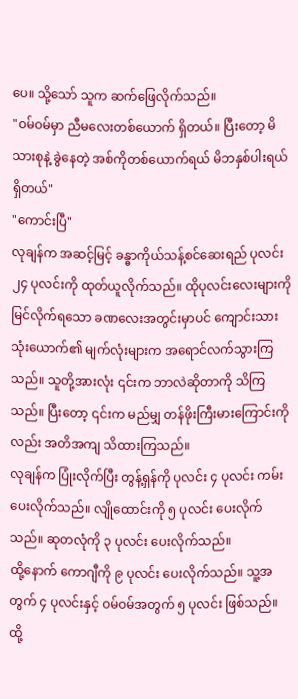ပေ။ သို့သော် သူက ဆက်ဖြေလိုက်သည်။
"ဝမ်ဝမ်မှာ ညီမလေးတစ်ယောက် ရှိတယ်။ ပြီးတော့ မိသားစုနဲ့ ခွဲနေတဲ့ အစ်ကိုတစ်ယောက်ရယ် မိဘနှစ်ပါးရယ် ရှိတယ်"
"ကောင်းပြီ"
လုချန်က အဆင့်မြင့် ခန္ဓာကိုယ်သန့်စင်ဆေးရည် ပုလင်း ၂၄ ပုလင်းကို ထုတ်ယူလိုက်သည်။ ထိုပုလင်းလေးများကို မြင်လိုက်ရသော ခဏလေးအတွင်းမှာပင် ကျောင်းသားသုံးယောက်၏ မျက်လုံးများက အရောင်လက်သွားကြသည်။ သူတို့အားလုံး ၎င်းက ဘာလဲဆိုတာကို သိကြသည်။ ပြီးတော့ ၎င်းက မည်မျှ တန်ဖိုးကြီးမားကြောင်းကိုလည်း အတိအကျ သိထားကြသည်။
လုချန်က ပြုံးလိုက်ပြီး တွန့်ရှန်ကို ပုလင်း ၄ ပုလင်း ကမ်းပေးလိုက်သည်။ လျိုထောင်းကို ၅ ပုလင်း ပေးလိုက်သည်။ ဆုတလုံကို ၃ ပုလင်း ပေးလိုက်သည်။
ထို့နောက် ကောဂျီကို ၉ ပုလင်း ပေးလိုက်သည်။ သူ့အတွက် ၄ ပုလင်းနှင့် ဝမ်ဝမ်အတွက် ၅ ပုလင်း ဖြစ်သည်။ ထို့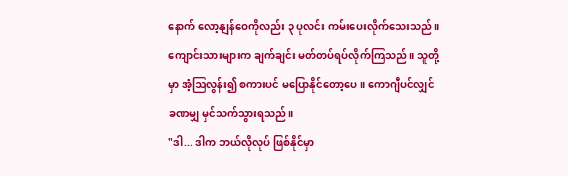နောက် လော့နျန်ဝေကိုလည်း ၃ ပုလင်း ကမ်းပေးလိုက်သေးသည်။ ကျောင်းသားများက ချက်ချင်း မတ်တပ်ရပ်လိုက်ကြသည်။ သူတို့မှာ အံ့ဩလွန်း၍ စကားပင် မပြောနိုင်တော့ပေ။ ကောဂျီပင်လျှင် ခဏမျှ မှင်သက်သွားရသည်။
"ဒါ... ဒါက ဘယ်လိုလုပ် ဖြစ်နိုင်မှာ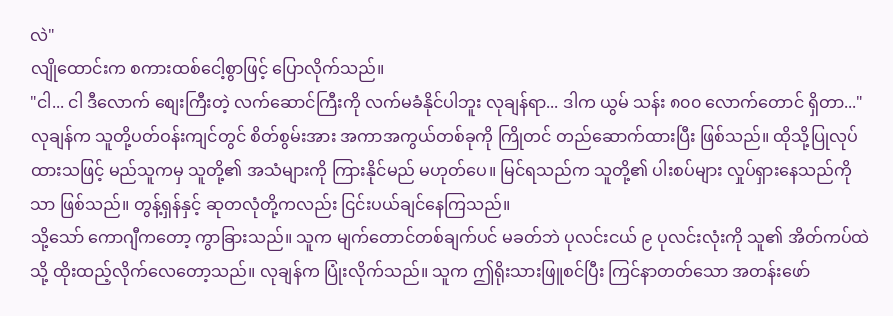လဲ"
လျိုထောင်းက စကားထစ်ငေါ့စွာဖြင့် ပြောလိုက်သည်။
"ငါ... ငါ ဒီလောက် စျေးကြီးတဲ့ လက်ဆောင်ကြီးကို လက်မခံနိုင်ပါဘူး လုချန်ရာ... ဒါက ယွမ် သန်း ၈၀၀ လောက်တောင် ရှိတာ..."
လုချန်က သူတို့ပတ်ဝန်းကျင်တွင် စိတ်စွမ်းအား အကာအကွယ်တစ်ခုကို ကြိုတင် တည်ဆောက်ထားပြီး ဖြစ်သည်။ ထိုသို့ပြုလုပ်ထားသဖြင့် မည်သူကမှ သူတို့၏ အသံများကို ကြားနိုင်မည် မဟုတ်ပေ။ မြင်ရသည်က သူတို့၏ ပါးစပ်များ လှုပ်ရှားနေသည်ကိုသာ ဖြစ်သည်။ တွန့်ရှန်နှင့် ဆုတလုံတို့ကလည်း ငြင်းပယ်ချင်နေကြသည်။
သို့သော် ကောဂျီကတော့ ကွာခြားသည်။ သူက မျက်တောင်တစ်ချက်ပင် မခတ်ဘဲ ပုလင်းငယ် ၉ ပုလင်းလုံးကို သူ၏ အိတ်ကပ်ထဲသို့ ထိုးထည့်လိုက်လေတော့သည်။ လုချန်က ပြုံးလိုက်သည်။ သူက ဤရိုးသားဖြူစင်ပြီး ကြင်နာတတ်သော အတန်းဖော်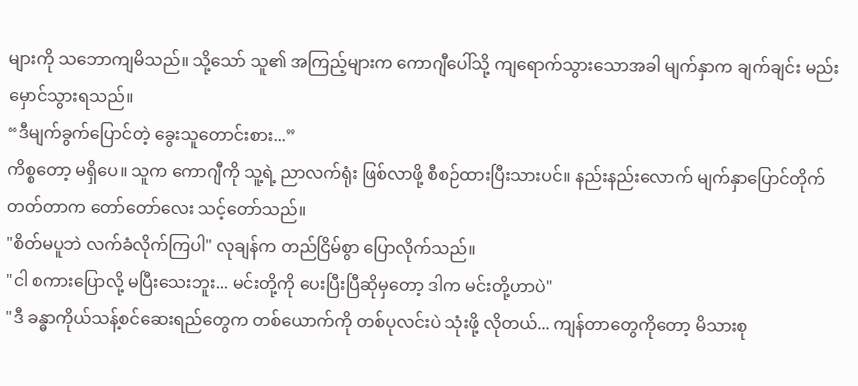များကို သဘောကျမိသည်။ သို့သော် သူ၏ အကြည့်များက ကောဂျီပေါ်သို့ ကျရောက်သွားသောအခါ မျက်နှာက ချက်ချင်း မည်းမှောင်သွားရသည်။
“ဒီမျက်ခွက်ပြောင်တဲ့ ခွေးသူတောင်းစား...”
ကိစ္စတော့ မရှိပေ။ သူက ကောဂျီကို သူ့ရဲ့ ညာလက်ရုံး ဖြစ်လာဖို့ စီစဉ်ထားပြီးသားပင်။ နည်းနည်းလောက် မျက်နှာပြောင်တိုက်တတ်တာက တော်တော်လေး သင့်တော်သည်။
"စိတ်မပူဘဲ လက်ခံလိုက်ကြပါ" လုချန်က တည်ငြိမ်စွာ ပြောလိုက်သည်။
"ငါ စကားပြောလို့ မပြီးသေးဘူး... မင်းတို့ကို ပေးပြီးပြီဆိုမှတော့ ဒါက မင်းတို့ဟာပဲ"
"ဒီ ခန္ဓာကိုယ်သန့်စင်ဆေးရည်တွေက တစ်ယောက်ကို တစ်ပုလင်းပဲ သုံးဖို့ လိုတယ်... ကျန်တာတွေကိုတော့ မိသားစု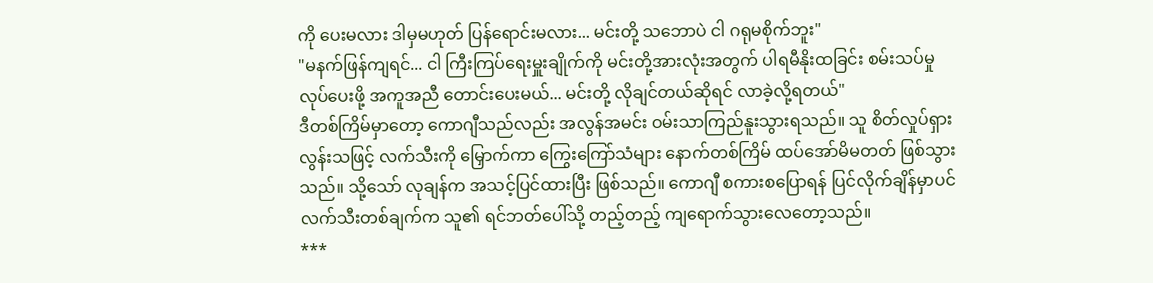ကို ပေးမလား ဒါမှမဟုတ် ပြန်ရောင်းမလား... မင်းတို့ သဘောပဲ ငါ ဂရုမစိုက်ဘူး"
"မနက်ဖြန်ကျရင်... ငါ ကြီးကြပ်ရေးမှူးချိုက်ကို မင်းတို့အားလုံးအတွက် ပါရမီနိုးထခြင်း စမ်းသပ်မှု လုပ်ပေးဖို့ အကူအညီ တောင်းပေးမယ်... မင်းတို့ လိုချင်တယ်ဆိုရင် လာခဲ့လို့ရတယ်"
ဒီတစ်ကြိမ်မှာတော့ ကောဂျီသည်လည်း အလွန်အမင်း ဝမ်းသာကြည်နူးသွားရသည်။ သူ စိတ်လှုပ်ရှားလွန်းသဖြင့် လက်သီးကို မြှောက်ကာ ကြွေးကြော်သံများ နောက်တစ်ကြိမ် ထပ်အော်မိမတတ် ဖြစ်သွားသည်။ သို့သော် လုချန်က အသင့်ပြင်ထားပြီး ဖြစ်သည်။ ကောဂျီ စကားစပြောရန် ပြင်လိုက်ချိန်မှာပင် လက်သီးတစ်ချက်က သူ၏ ရင်ဘတ်ပေါ်သို့ တည့်တည့် ကျရောက်သွားလေတော့သည်။
***